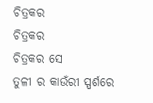ଚିତ୍ରକର
ଚିତ୍ରକର
ଚିତ୍ରକର ସେ
ତୁଳୀ ର କାଉଁରୀ ସ୍ପର୍ଶରେ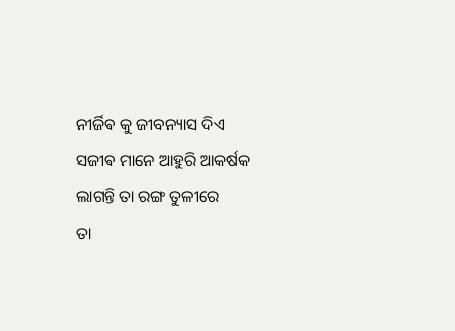ନୀର୍ଜିଵ କୁ ଜୀବନ୍ୟାସ ଦିଏ
ସଜୀଵ ମାନେ ଆହୁରି ଆକର୍ଷକ
ଲାଗନ୍ତି ତା ରଙ୍ଗ ତୁଳୀରେ
ତା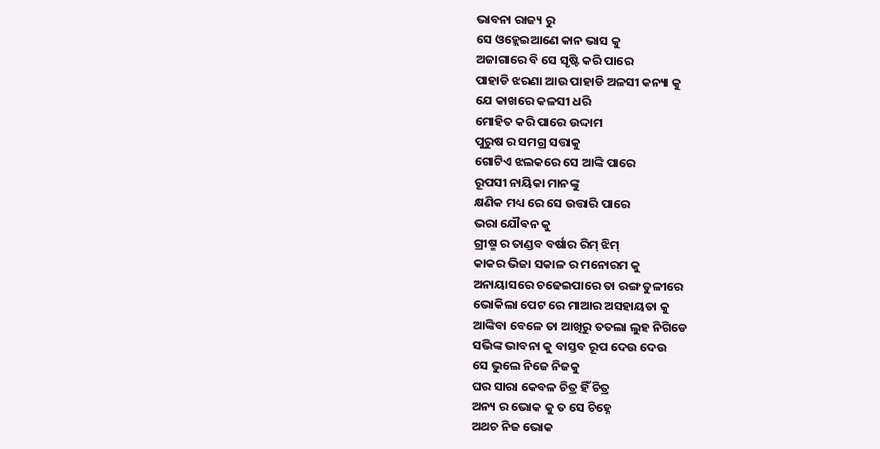ଭାବନା ରାଜ୍ୟ ରୁ
ସେ ଓହ୍ଲେଇଆଣେ କାନ ଭାସ କୁ
ଅଜାଗାରେ ବି ସେ ସୃଷ୍ଟି କରି ପାରେ
ପାହାଡି ଝରଣା ଆଉ ପାହାଡି ଅଳସୀ କନ୍ୟା କୁ
ଯେ କାଖରେ କଳସୀ ଧରି
ମୋହିତ କରି ପାରେ ଉଦ୍ଦାମ
ପୁରୁଷ ର ସମଗ୍ର ସତ୍ତାକୁ
ଗୋଟିଏ ଝଲକରେ ସେ ଆଙ୍କି ପାରେ
ରୂପସୀ ନାୟିକା ମାନଙ୍କୁ
କ୍ଷଣିକ ମଧ୍ୟ ରେ ସେ ଉତ୍ତାରି ପାରେ
ଭରା ଯୌଵନ କୁ
ଗ୍ରୀଷ୍ମ ର ତାଣ୍ଡବ ବର୍ଷାର ରିମ୍ ଝିମ୍
କାକର ଭିଜା ସକାଳ ର ମନୋରମ କୁ
ଅନାୟାସରେ ଚଢେଇପାରେ ତା ରଙ୍ଗ ତୁଳୀରେ
ଭୋକିଲା ପେଟ ରେ ମାଆର ଅସହାୟତା କୁ
ଆଙ୍କିବା ବେଳେ ତା ଆଖିରୁ ତତଲା ଲୁହ ନିଗିଡେ
ସଭିଙ୍କ ଭାବନା କୁ ବାସ୍ତବ ରୂପ ଦେଉ ଦେଉ
ସେ ଭୁଲେ ନିଜେ ନିଜକୁ
ଘର ସାରା କେବଳ ଚିତ୍ର ହିଁ ଚିତ୍ର
ଅନ୍ୟ ର ଭୋକ କୁ ତ ସେ ଚିହ୍ନେ
ଅଥଚ ନିଜ ଭୋକ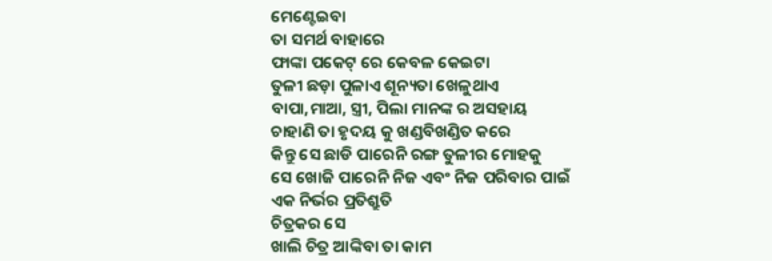ମେଣ୍ଟେଇବା
ତା ସମର୍ଥ ବାହାରେ
ଫାଙ୍କା ପକେଟ୍ ରେ କେବଳ କେଇଟା
ତୁଳୀ ଛଡ଼ା ପୁଳାଏ ଶୂନ୍ୟତା ଖେଳୁଥାଏ
ବାପା,ମାଆ, ସ୍ତ୍ରୀ, ପିଲା ମାନଙ୍କ ର ଅସହାୟ
ଚାହାଣି ତା ହୃଦୟ କୁ ଖଣ୍ଡବିଖଣ୍ଡିତ କରେ
କିନ୍ତୁ ସେ ଛାଡି ପାରେନି ରଙ୍ଗ ତୁଳୀର ମୋହକୁ
ସେ ଖୋଜି ପାରେନି ନିଜ ଏବଂ ନିଜ ପରିବାର ପାଇଁ
ଏକ ନିର୍ଭର ପ୍ରତିଶ୍ରୁତି
ଚିତ୍ରକର ସେ
ଖାଲି ଚିତ୍ର ଆଙ୍କିବା ତା କାମ